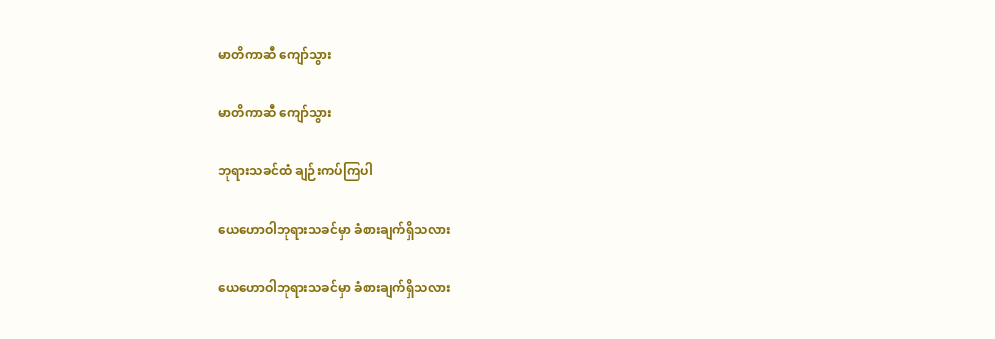မာတိကာဆီ ကျော်သွား

မာတိကာဆီ ကျော်သွား

ဘုရားသခင်ထံ ချဉ်းကပ်ကြပါ

ယေဟောဝါဘုရားသခင်မှာ ခံစားချက်ရှိသလား

ယေဟောဝါဘုရားသခင်မှာ ခံစားချက်ရှိသလား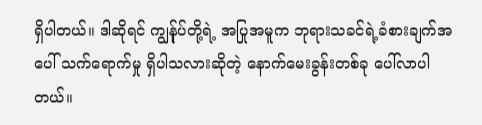ရှိပါတယ်။ ဒါဆိုရင် ကျွန်ုပ်တို့ရဲ့ အပြုအမူက ဘုရားသခင်ရဲ့ခံစားချက်အပေါ် သက်ရောက်မှု ရှိပါသလားဆိုတဲ့ နောက်မေးခွန်းတစ်ခု ပေါ်လာပါတယ်။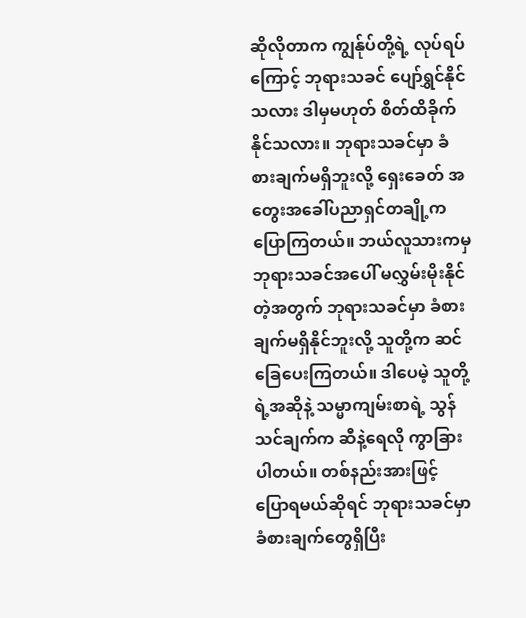ဆိုလိုတာက ကျွန်ုပ်တို့ရဲ့ လုပ်ရပ်ကြောင့် ဘုရားသခင် ပျော်ရွှင်နိုင်သလား ဒါမှမဟုတ် စိတ်ထိခိုက်နိုင်သလား။ ဘုရားသခင်မှာ ခံစားချက်မရှိဘူးလို့ ရှေးခေတ် အတွေးအခေါ်ပညာရှင်တချို့က ပြောကြတယ်။ ဘယ်လူသားကမှ ဘုရားသခင်အပေါ် မလွှမ်းမိုးနိုင်တဲ့အတွက် ဘုရားသခင်မှာ ခံစားချက်မရှိနိုင်ဘူးလို့ သူတို့က ဆင်ခြေပေးကြတယ်။ ဒါပေမဲ့ သူတို့ရဲ့အဆိုနဲ့ သမ္မာကျမ်းစာရဲ့ သွန်သင်ချက်က ဆီနဲ့ရေလို ကွာခြားပါတယ်။ တစ်နည်းအားဖြင့် ပြောရမယ်ဆိုရင် ဘုရားသခင်မှာ ခံစားချက်တွေရှိပြီး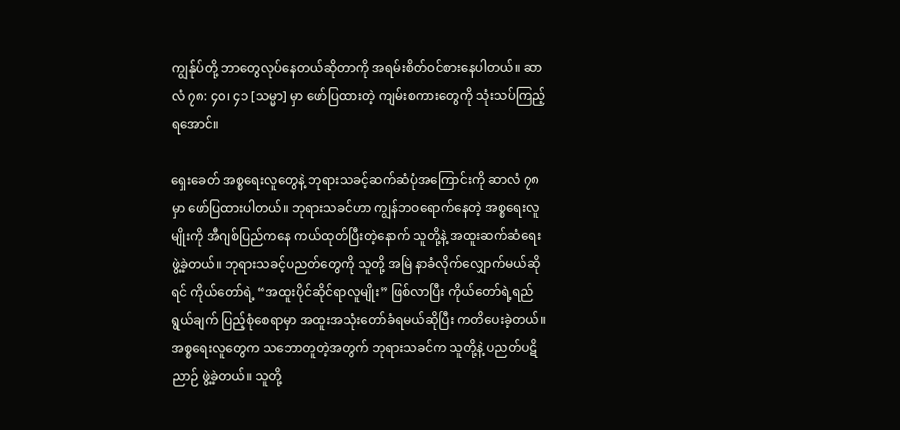ကျွန်ုပ်တို့ ဘာတွေလုပ်နေတယ်ဆိုတာကို အရမ်းစိတ်ဝင်စားနေပါတယ်။ ဆာလံ ၇၈: ၄၀၊ ၄၁ [သမ္မာ] မှာ ဖော်ပြထားတဲ့ ကျမ်းစကားတွေကို သုံးသပ်ကြည့်ရအောင်။

ရှေးခေတ် အစ္စရေးလူတွေနဲ့ ဘုရားသခင့်ဆက်ဆံပုံအကြောင်းကို ဆာလံ ၇၈ မှာ ဖော်ပြထားပါတယ်။ ဘုရားသခင်ဟာ ကျွန်ဘဝရောက်နေတဲ့ အစ္စရေးလူမျိုးကို အီဂျစ်ပြည်ကနေ ကယ်ထုတ်ပြီးတဲ့နောက် သူတို့နဲ့ အထူးဆက်ဆံရေး ဖွဲ့ခဲ့တယ်။ ဘုရားသခင့်ပညတ်တွေကို သူတို့ အမြဲ နာခံလိုက်လျှောက်မယ်ဆိုရင် ကိုယ်တော်ရဲ့ “အထူးပိုင်ဆိုင်ရာလူမျိုး” ဖြစ်လာပြီး ကိုယ်တော်ရဲ့ရည်ရွယ်ချက် ပြည့်စုံစေရာမှာ အထူးအသုံးတော်ခံရမယ်ဆိုပြီး ကတိပေးခဲ့တယ်။ အစ္စရေးလူတွေက သဘောတူတဲ့အတွက် ဘုရားသခင်က သူတို့နဲ့ ပညတ်ပဋိညာဉ် ဖွဲ့ခဲ့တယ်။ သူတို့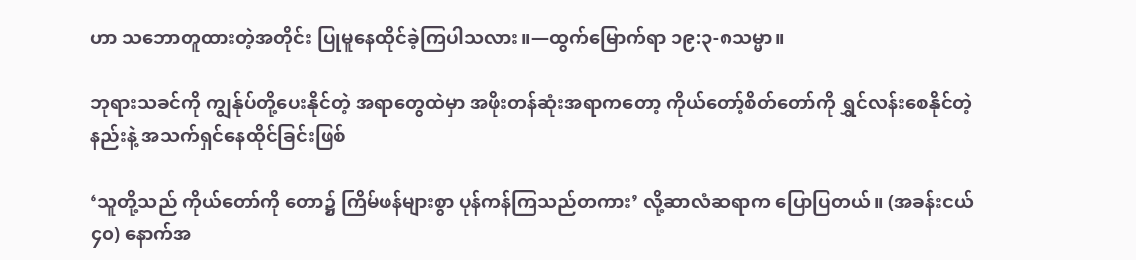ဟာ သဘောတူထားတဲ့အတိုင်း ပြုမူနေထိုင်ခဲ့ကြပါသလား။—ထွက်မြောက်ရာ ၁၉:၃-၈သမ္မာ။

ဘုရားသခင်ကို ကျွန်ုပ်တို့ပေးနိုင်တဲ့ အရာတွေထဲမှာ အဖိုးတန်ဆုံးအရာကတော့ ကိုယ်တော့်စိတ်တော်ကို ရွှင်လန်းစေနိုင်တဲ့နည်းနဲ့ အသက်ရှင်နေထိုင်ခြင်းဖြစ်

‘သူတို့သည် ကိုယ်တော်ကို တော၌ ကြိမ်ဖန်များစွာ ပုန်ကန်ကြသည်တကား’ လို့ဆာလံဆရာက ပြောပြတယ်။ (အခန်းငယ် ၄၀) နောက်အ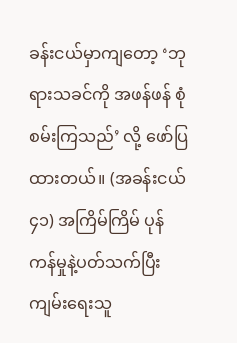ခန်းငယ်မှာကျတော့ ‘ဘုရားသခင်ကို အဖန်ဖန် စုံစမ်းကြသည်’ လို့ ဖော်ပြထားတယ်။ (အခန်းငယ် ၄၁) အကြိမ်ကြိမ် ပုန်ကန်မှုနဲ့ပတ်သက်ပြီး ကျမ်းရေးသူ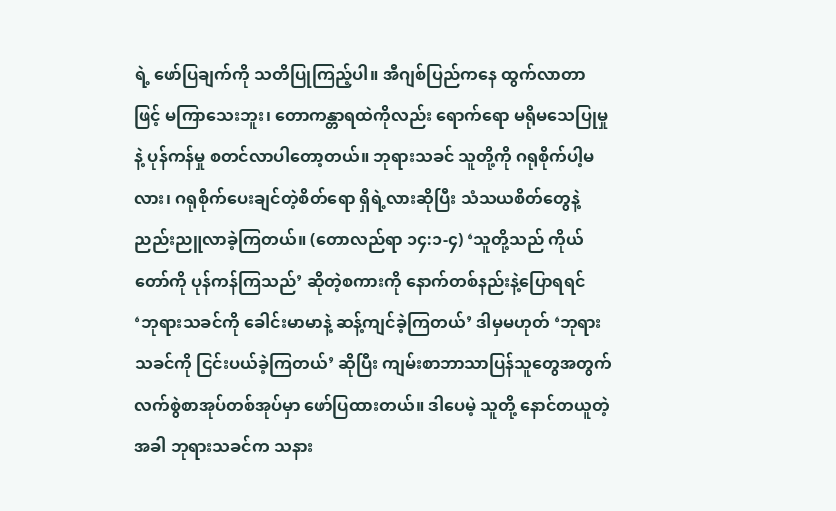ရဲ့ ဖော်ပြချက်ကို သတိပြုကြည့်ပါ။ အီဂျစ်ပြည်ကနေ ထွက်လာတာဖြင့် မကြာသေးဘူး၊ တောကန္တာရထဲကိုလည်း ရောက်ရော မရိုမသေပြုမှုနဲ့ ပုန်ကန်မှု စတင်လာပါတော့တယ်။ ဘုရားသခင် သူတို့ကို ဂရုစိုက်ပါ့မလား၊ ဂရုစိုက်ပေးချင်တဲ့စိတ်ရော ရှိရဲ့လားဆိုပြီး သံသယစိတ်တွေနဲ့ ညည်းညူလာခဲ့ကြတယ်။ (တောလည်ရာ ၁၄:၁-၄) ‘သူတို့သည် ကိုယ်တော်ကို ပုန်ကန်ကြသည်’ ဆိုတဲ့စကားကို နောက်တစ်နည်းနဲ့ပြောရရင် ‘ဘုရားသခင်ကို ခေါင်းမာမာနဲ့ ဆန့်ကျင်ခဲ့ကြတယ်’ ဒါမှမဟုတ် ‘ဘုရားသခင်ကို ငြင်းပယ်ခဲ့ကြတယ်’ ဆိုပြီး ကျမ်းစာဘာသာပြန်သူတွေအတွက် လက်စွဲစာအုပ်တစ်အုပ်မှာ ဖော်ပြထားတယ်။ ဒါပေမဲ့ သူတို့ နောင်တယူတဲ့အခါ ဘုရားသခင်က သနား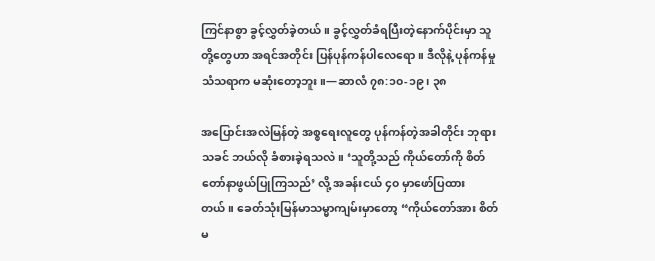ကြင်နာစွာ ခွင့်လွှတ်ခဲ့တယ်။ ခွင့်လွှတ်ခံရပြီးတဲ့နောက်ပိုင်းမှာ သူတို့တွေဟာ အရင်အတိုင်း ပြန်ပုန်ကန်ပါလေရော။ ဒီလိုနဲ့ ပုန်ကန်မှုသံသရာက မဆုံးတော့ဘူး။—ဆာလံ ၇၈:၁၀-၁၉၊ ၃၈

အပြောင်းအလဲမြန်တဲ့ အစ္စရေးလူတွေ ပုန်ကန်တဲ့အခါတိုင်း ဘုရားသခင် ဘယ်လို ခံစားခဲ့ရသလဲ။ ‘သူတို့သည် ကိုယ်တော်ကို စိတ်တော်နာဖွယ်ပြုကြသည်’ လို့ အခန်းငယ် ၄၀ မှာဖော်ပြထားတယ်။ ခေတ်သုံးမြန်မာသမ္မာကျမ်းမှာတော့ “ကိုယ်တော်အား စိတ်မ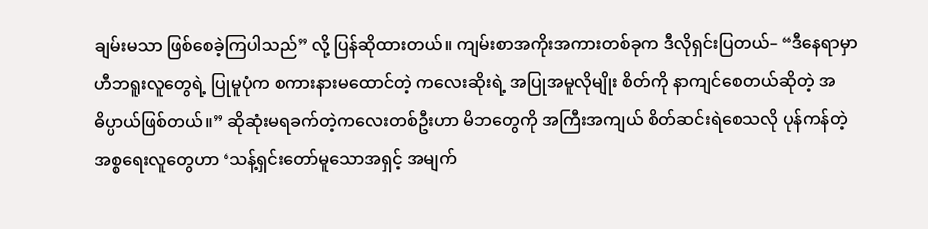ချမ်းမသာ ဖြစ်စေခဲ့ကြပါသည်” လို့ ပြန်ဆိုထားတယ်။ ကျမ်းစာအကိုးအကားတစ်ခုက ဒီလိုရှင်းပြတယ်– “ဒီနေရာမှာ ဟီဘရူးလူတွေရဲ့ ပြုမူပုံက စကားနားမထောင်တဲ့ ကလေးဆိုးရဲ့ အပြုအမူလိုမျိုး စိတ်ကို နာကျင်စေတယ်ဆိုတဲ့ အဓိပ္ပာယ်ဖြစ်တယ်။” ဆိုဆုံးမရခက်တဲ့ကလေးတစ်ဦးဟာ မိဘတွေကို အကြီးအကျယ် စိတ်ဆင်းရဲစေသလို ပုန်ကန်တဲ့ အစ္စရေးလူတွေဟာ ‘သန့်ရှင်းတော်မူသောအရှင့် အမျက်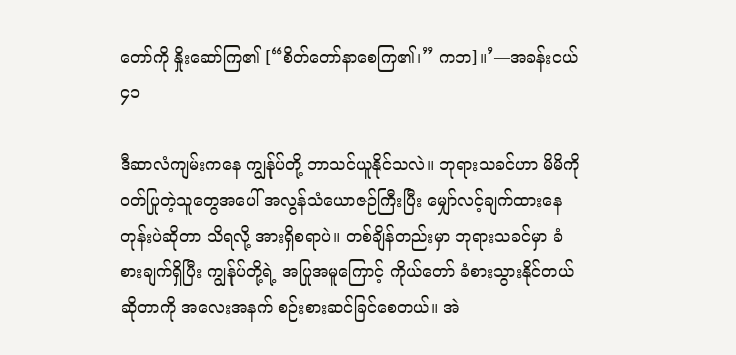တော်ကို နှိုးဆော်ကြ၏ [“စိတ်တော်နာစေကြ၏၊” ကဘ]။’—အခန်းငယ် ၄၁

ဒီဆာလံကျမ်းကနေ ကျွန်ုပ်တို့ ဘာသင်ယူနိုင်သလဲ။ ဘုရားသခင်ဟာ မိမိကိုဝတ်ပြုတဲ့သူတွေအပေါ် အလွန်သံယောဇဉ်ကြီးပြီး မျှော်လင့်ချက်ထားနေတုန်းပဲဆိုတာ သိရလို့ အားရှိစရာပဲ။ တစ်ချိန်တည်းမှာ ဘုရားသခင်မှာ ခံစားချက်ရှိပြီး ကျွန်ုပ်တို့ရဲ့ အပြုအမူကြောင့် ကိုယ်တော် ခံစားသွားနိုင်တယ်ဆိုတာကို အလေးအနက် စဉ်းစားဆင်ခြင်စေတယ်။ အဲ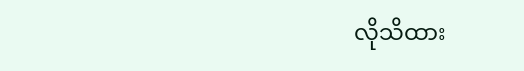လိုသိထား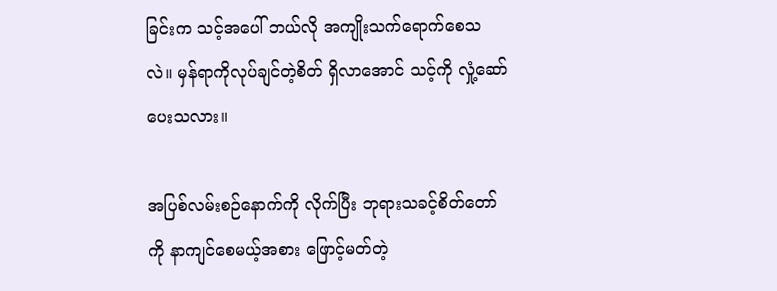ခြင်းက သင့်အပေါ် ဘယ်လို အကျိုးသက်ရောက်စေသလဲ။ မှန်ရာကိုလုပ်ချင်တဲ့စိတ် ရှိလာအောင် သင့်ကို လှုံ့ဆော်ပေးသလား။

အပြစ်လမ်းစဉ်နောက်ကို လိုက်ပြီး ဘုရားသခင့်စိတ်တော်ကို နာကျင်စေမယ့်အစား ဖြောင့်မတ်တဲ့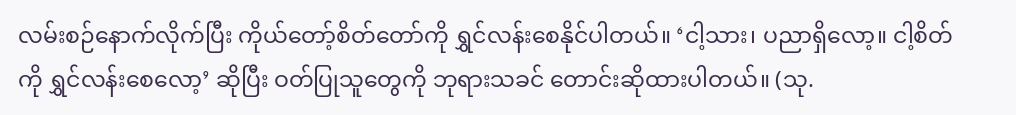လမ်းစဉ်နောက်လိုက်ပြီး ကိုယ်တော့်စိတ်တော်ကို ရွှင်လန်းစေနိုင်ပါတယ်။ ‘ငါ့သား၊ ပညာရှိလော့။ ငါ့စိတ်ကို ရွှင်လန်းစေလော့’ ဆိုပြီး ဝတ်ပြုသူတွေကို ဘုရားသခင် တောင်းဆိုထားပါတယ်။ (သု.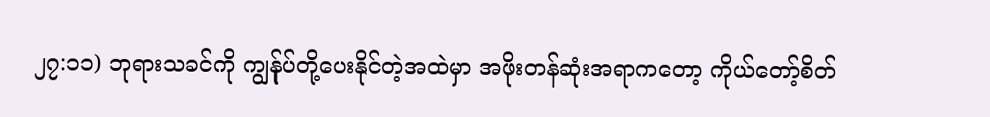၂၇:၁၁) ဘုရားသခင်ကို ကျွန်ုပ်တို့ပေးနိုင်တဲ့အထဲမှာ အဖိုးတန်ဆုံးအရာကတော့ ကိုယ်တော့်စိတ်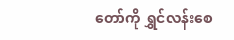တော်ကို ရွှင်လန်းစေ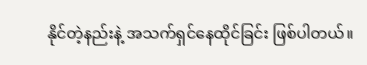နိုင်တဲ့နည်းနဲ့ အသက်ရှင်နေထိုင်ခြင်း ဖြစ်ပါတယ်။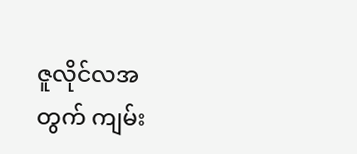ဇူလိုင်လအတွက် ကျမ်း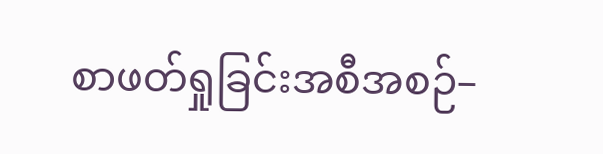စာဖတ်ရှုခြင်းအစီအစဉ်–